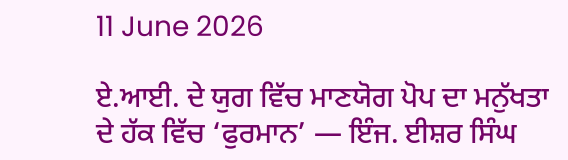11 June 2026

ਏ.ਆਈ. ਦੇ ਯੁਗ ਵਿੱਚ ਮਾਣਯੋਗ ਪੋਪ ਦਾ ਮਨੁੱਖਤਾ ਦੇ ਹੱਕ ਵਿੱਚ ‘ਫੁਰਮਾਨ’ — ਇੰਜ. ਈਸ਼ਰ ਸਿੰਘ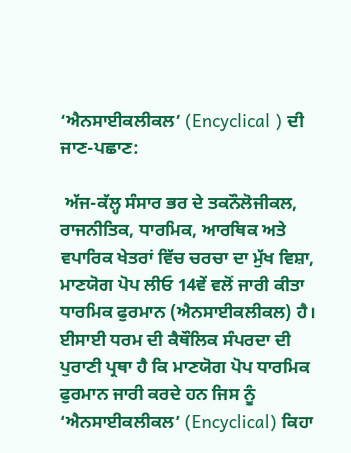‘ਐਨਸਾਈਕਲੀਕਲ’ (Encyclical ) ਦੀ ਜਾਣ-ਪਛਾਣ:

 ਅੱਜ-ਕੱਲ੍ਹ ਸੰਸਾਰ ਭਰ ਦੇ ਤਕਨੌਲੋਜੀਕਲ, ਰਾਜਨੀਤਿਕ, ਧਾਰਮਿਕ, ਆਰਥਿਕ ਅਤੇ ਵਪਾਰਿਕ ਖੇਤਰਾਂ ਵਿੱਚ ਚਰਚਾ ਦਾ ਮੁੱਖ ਵਿਸ਼ਾ, ਮਾਣਯੋਗ ਪੋਪ ਲੀਓ 14ਵੇਂ ਵਲੋਂ ਜਾਰੀ ਕੀਤਾ ਧਾਰਮਿਕ ਫੁਰਮਾਨ (ਐਨਸਾਈਕਲੀਕਲ) ਹੈ। ਈਸਾਈ ਧਰਮ ਦੀ ਕੈਥੌਲਿਕ ਸੰਪਰਦਾ ਦੀ ਪੁਰਾਣੀ ਪ੍ਰਥਾ ਹੈ ਕਿ ਮਾਣਯੋਗ ਪੋਪ ਧਾਰਮਿਕ ਫੁਰਮਾਨ ਜਾਰੀ ਕਰਦੇ ਹਨ ਜਿਸ ਨੂੰ ‘ਐਨਸਾਈਕਲੀਕਲ’ (Encyclical) ਕਿਹਾ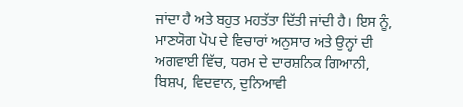ਜਾਂਦਾ ਹੈ ਅਤੇ ਬਹੁਤ ਮਹਤੱਤਾ ਦਿੱਤੀ ਜਾਂਦੀ ਹੈ। ਇਸ ਨੂੰ, ਮਾਣਯੋਗ ਪੋਪ ਦੇ ਵਿਚਾਰਾਂ ਅਨੁਸਾਰ ਅਤੇ ਉਨ੍ਹਾਂ ਦੀ ਅਗਵਾਈ ਵਿੱਚ, ਧਰਮ ਦੇ ਦਾਰਸ਼ਨਿਕ ਗਿਆਨੀ, ਬਿਸ਼ਪ, ਵਿਦਵਾਨ, ਦੁਨਿਆਵੀ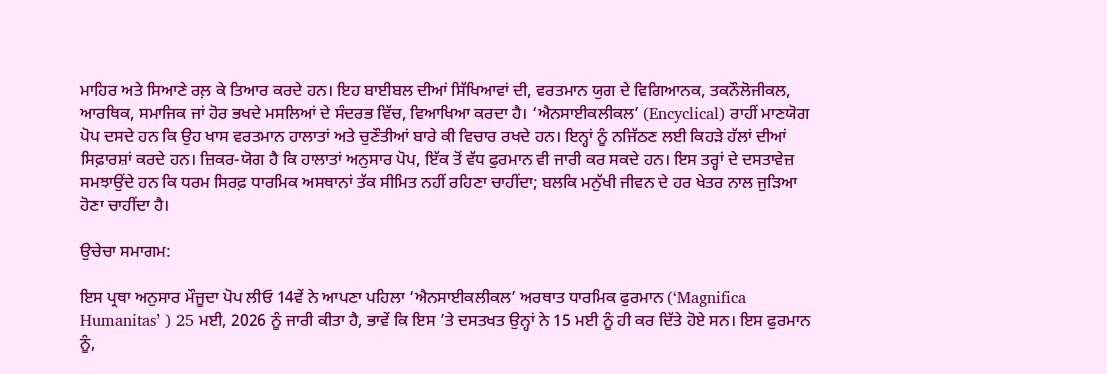ਮਾਹਿਰ ਅਤੇ ਸਿਆਣੇ ਰਲ਼ ਕੇ ਤਿਆਰ ਕਰਦੇ ਹਨ। ਇਹ ਬਾਈਬਲ ਦੀਆਂ ਸਿੱਖਿਆਵਾਂ ਦੀ, ਵਰਤਮਾਨ ਯੁਗ ਦੇ ਵਿਗਿਆਨਕ, ਤਕਨੌਲੋਜੀਕਲ, ਆਰਥਿਕ, ਸਮਾਜਿਕ ਜਾਂ ਹੋਰ ਭਖਦੇ ਮਸਲਿਆਂ ਦੇ ਸੰਦਰਭ ਵਿੱਚ, ਵਿਆਖਿਆ ਕਰਦਾ ਹੈ। ‘ਐਨਸਾਈਕਲੀਕਲ’ (Encyclical) ਰਾਹੀਂ ਮਾਣਯੋਗ ਪੋਪ ਦਸਦੇ ਹਨ ਕਿ ਉਹ ਖਾਸ ਵਰਤਮਾਨ ਹਾਲਾਤਾਂ ਅਤੇ ਚੁਣੌਤੀਆਂ ਬਾਰੇ ਕੀ ਵਿਚਾਰ ਰਖਦੇ ਹਨ। ਇਨ੍ਹਾਂ ਨੂੰ ਨਜਿੱਠਣ ਲਈ ਕਿਹੜੇ ਹੱਲਾਂ ਦੀਆਂ ਸਿਫ਼ਾਰਸ਼ਾਂ ਕਰਦੇ ਹਨ। ਜ਼ਿਕਰ-ਯੋਗ ਹੈ ਕਿ ਹਾਲਾਤਾਂ ਅਨੁਸਾਰ ਪੋਪ, ਇੱਕ ਤੋਂ ਵੱਧ ਫੁਰਮਾਨ ਵੀ ਜਾਰੀ ਕਰ ਸਕਦੇ ਹਨ। ਇਸ ਤਰ੍ਹਾਂ ਦੇ ਦਸਤਾਵੇਜ਼ ਸਮਝਾਉਂਦੇ ਹਨ ਕਿ ਧਰਮ ਸਿਰਫ਼ ਧਾਰਮਿਕ ਅਸਥਾਨਾਂ ਤੱਕ ਸੀਮਿਤ ਨਹੀਂ ਰਹਿਣਾ ਚਾਹੀਂਦਾ; ਬਲਕਿ ਮਨੁੱਖੀ ਜੀਵਨ ਦੇ ਹਰ ਖੇਤਰ ਨਾਲ ਜੁੜਿਆ ਹੋਣਾ ਚਾਹੀਂਦਾ ਹੈ।

ਉਚੇਚਾ ਸਮਾਗਮ:

ਇਸ ਪ੍ਰਥਾ ਅਨੁਸਾਰ ਮੌਜੂਦਾ ਪੋਪ ਲੀਓ 14ਵੇਂ ਨੇ ਆਪਣਾ ਪਹਿਲਾ ‘ਐਨਸਾਈਕਲੀਕਲ’ ਅਰਥਾਤ ਧਾਰਮਿਕ ਫੁਰਮਾਨ (‘Magnifica Humanitas’ ) 25 ਮਈ, 2026 ਨੂੰ ਜਾਰੀ ਕੀਤਾ ਹੈ, ਭਾਵੇਂ ਕਿ ਇਸ ’ਤੇ ਦਸਤਖਤ ਉਨ੍ਹਾਂ ਨੇ 15 ਮਈ ਨੂੰ ਹੀ ਕਰ ਦਿੱਤੇ ਹੋਏ ਸਨ। ਇਸ ਫੁਰਮਾਨ ਨੂੰ,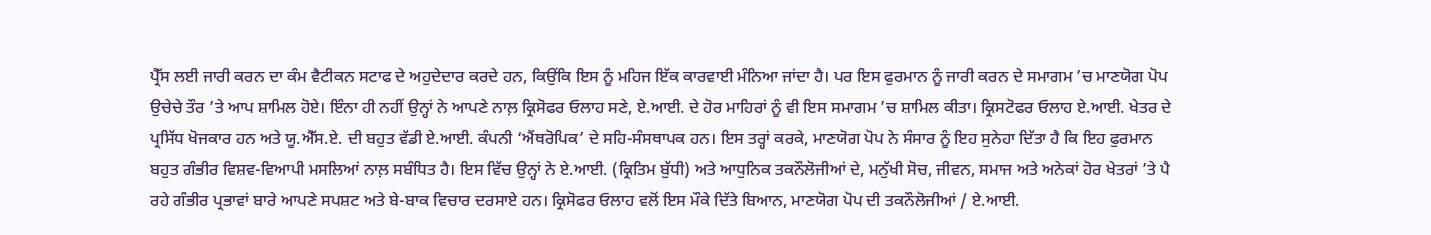ਪ੍ਰੈੱਸ ਲਈ ਜਾਰੀ ਕਰਨ ਦਾ ਕੰਮ ਵੈਟੀਕਨ ਸਟਾਫ ਦੇ ਅਹੁਦੇਦਾਰ ਕਰਦੇ ਹਨ, ਕਿਉਂਕਿ ਇਸ ਨੂੰ ਮਹਿਜ ਇੱਕ ਕਾਰਵਾਈ ਮੰਨਿਆ ਜਾਂਦਾ ਹੈ। ਪਰ ਇਸ ਫੁਰਮਾਨ ਨੂੰ ਜਾਰੀ ਕਰਨ ਦੇ ਸਮਾਗਮ ’ਚ ਮਾਣਯੋਗ ਪੋਪ ਉਚੇਚੇ ਤੌਰ ’ਤੇ ਆਪ ਸ਼ਾਮਿਲ ਹੋਏ। ਇੰਨਾ ਹੀ ਨਹੀਂ ਉਨ੍ਹਾਂ ਨੇ ਆਪਣੇ ਨਾਲ਼ ਕ੍ਰਿਸੋਫਰ ਓਲਾਹ ਸਣੇ, ਏ.ਆਈ. ਦੇ ਹੋਰ ਮਾਹਿਰਾਂ ਨੂੰ ਵੀ ਇਸ ਸਮਾਗਮ ’ਚ ਸ਼ਾਮਿਲ ਕੀਤਾ। ਕ੍ਰਿਸਟੋਫਰ ਓਲਾਹ ਏ.ਆਈ. ਖੇਤਰ ਦੇ ਪ੍ਰਸਿੱਧ ਖੋਜਕਾਰ ਹਨ ਅਤੇ ਯੂ.ਐੱਸ.ਏ. ਦੀ ਬਹੁਤ ਵੱਡੀ ਏ.ਆਈ. ਕੰਪਨੀ ‘ਐਂਥਰੋਪਿਕ’ ਦੇ ਸਹਿ-ਸੰਸਥਾਪਕ ਹਨ। ਇਸ ਤਰ੍ਹਾਂ ਕਰਕੇ, ਮਾਣਯੋਗ ਪੋਪ ਨੇ ਸੰਸਾਰ ਨੂੰ ਇਹ ਸੁਨੇਹਾ ਦਿੱਤਾ ਹੈ ਕਿ ਇਹ ਫੁਰਮਾਨ ਬਹੁਤ ਗੰਭੀਰ ਵਿਸ਼ਵ-ਵਿਆਪੀ ਮਸਲਿਆਂ ਨਾਲ਼ ਸਬੰਧਿਤ ਹੈ। ਇਸ ਵਿੱਚ ਉਨ੍ਹਾਂ ਨੇ ਏ.ਆਈ. (ਕ੍ਰਿਤਿਮ ਬੁੱਧੀ) ਅਤੇ ਆਧੁਨਿਕ ਤਕਨੌਲੋਜੀਆਂ ਦੇ, ਮਨੁੱਖੀ ਸੋਚ, ਜੀਵਨ, ਸਮਾਜ ਅਤੇ ਅਨੇਕਾਂ ਹੋਰ ਖੇਤਰਾਂ ’ਤੇ ਪੈ ਰਹੇ ਗੰਭੀਰ ਪ੍ਰਭਾਵਾਂ ਬਾਰੇ ਆਪਣੇ ਸਪਸ਼ਟ ਅਤੇ ਬੇ-ਬਾਕ ਵਿਚਾਰ ਦਰਸਾਏ ਹਨ। ਕ੍ਰਿਸੋਫਰ ਓਲਾਹ ਵਲੋਂ ਇਸ ਮੌਕੇ ਦਿੱਤੇ ਬਿਆਨ, ਮਾਣਯੋਗ ਪੋਪ ਦੀ ਤਕਨੌਲੋਜੀਆਂ / ਏ.ਆਈ.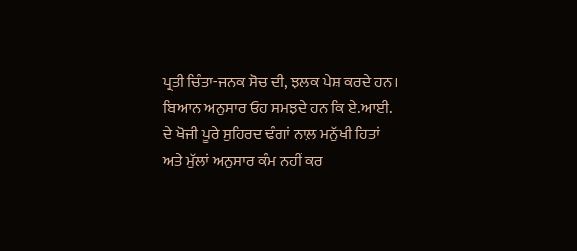ਪ੍ਰਤੀ ਚਿੰਤਾ-ਜਨਕ ਸੋਚ ਦੀ, ਝਲਕ ਪੇਸ਼ ਕਰਦੇ ਹਨ। ਬਿਆਨ ਅਨੁਸਾਰ ਓਹ ਸਮਝਦੇ ਹਨ ਕਿ ਏ.ਆਈ. ਦੇ ਖੋਜੀ ਪੂਰੇ ਸੁਹਿਰਦ ਢੰਗਾਂ ਨਾਲ਼ ਮਨੁੱਖੀ ਹਿਤਾਂ ਅਤੇ ਮੁੱਲਾਂ ਅਨੁਸਾਰ ਕੰਮ ਨਹੀਂ ਕਰ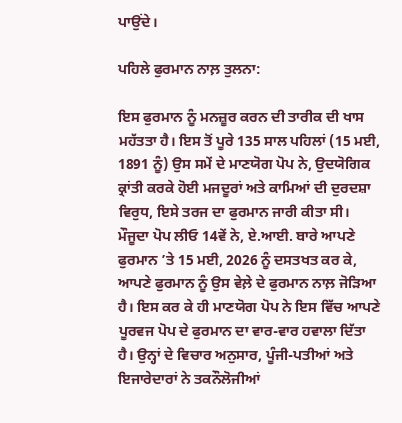ਪਾਉਂਦੇ।

ਪਹਿਲੇ ਫੁਰਮਾਨ ਨਾਲ਼ ਤੁਲਨਾ:

ਇਸ ਫੁਰਮਾਨ ਨੂੰ ਮਨਜ਼ੂਰ ਕਰਨ ਦੀ ਤਾਰੀਕ ਦੀ ਖਾਸ ਮਹੱਤਤਾ ਹੈ। ਇਸ ਤੋਂ ਪੂਰੇ 135 ਸਾਲ ਪਹਿਲਾਂ (15 ਮਈ, 1891 ਨੂੰ) ਉਸ ਸਮੇਂ ਦੇ ਮਾਣਯੋਗ ਪੋਪ ਨੇ, ਉਦਯੋਗਿਕ ਕ੍ਰਾਂਤੀ ਕਰਕੇ ਹੋਈ ਮਜਦੂਰਾਂ ਅਤੇ ਕਾਮਿਆਂ ਦੀ ਦੁਰਦਸ਼ਾ ਵਿਰੁਧ, ਇਸੇ ਤਰਜ ਦਾ ਫੁਰਮਾਨ ਜਾਰੀ ਕੀਤਾ ਸੀ। ਮੌਜੂਦਾ ਪੋਪ ਲੀਓ 14ਵੇਂ ਨੇ, ਏ.ਆਈ. ਬਾਰੇ ਆਪਣੇ ਫੁਰਮਾਨ ’ਤੇ 15 ਮਈ, 2026 ਨੂੰ ਦਸਤਖਤ ਕਰ ਕੇ, ਆਪਣੇ ਫੁਰਮਾਨ ਨੂੰ ਉਸ ਵੇਲ਼ੇ ਦੇ ਫੁਰਮਾਨ ਨਾਲ਼ ਜੋੜਿਆ ਹੈ। ਇਸ ਕਰ ਕੇ ਹੀ ਮਾਣਯੋਗ ਪੋਪ ਨੇ ਇਸ ਵਿੱਚ ਆਪਣੇ ਪੂਰਵਜ ਪੋਪ ਦੇ ਫੁਰਮਾਨ ਦਾ ਵਾਰ-ਵਾਰ ਹਵਾਲਾ ਦਿੱਤਾ ਹੈ। ਉਨ੍ਹਾਂ ਦੇ ਵਿਚਾਰ ਅਨੁਸਾਰ, ਪੂੰਜੀ-ਪਤੀਆਂ ਅਤੇ ਇਜਾਰੇਦਾਰਾਂ ਨੇ ਤਕਨੌਲੋਜੀਆਂ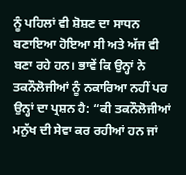ਨੂੰ ਪਹਿਲਾਂ ਵੀ ਸ਼ੋਸ਼ਣ ਦਾ ਸਾਧਨ ਬਣਾਇਆ ਹੋਇਆ ਸੀ ਅਤੇ ਅੱਜ ਵੀ ਬਣਾ ਰਹੇ ਹਨ। ਭਾਵੇਂ ਕਿ ਉਨ੍ਹਾਂ ਨੇ ਤਕਨੌਲੋਜੀਆਂ ਨੂੰ ਨਕਾਰਿਆ ਨਹੀਂ ਪਰ ਉਨ੍ਹਾਂ ਦਾ ਪ੍ਰਸ਼ਨ ਹੈ: “ਕੀ ਤਕਨੌਲੋਜੀਆਂ ਮਨੁੱਖ ਦੀ ਸੇਵਾ ਕਰ ਰਹੀਆਂ ਹਨ ਜਾਂ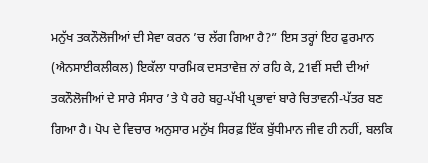ਮਨੁੱਖ ਤਕਨੌਲੋਜੀਆਂ ਦੀ ਸੇਵਾ ਕਰਨ ’ਚ ਲੱਗ ਗਿਆ ਹੈ?” ਇਸ ਤਰ੍ਹਾਂ ਇਹ ਫੁਰਮਾਨ (ਐਨਸਾਈਕਲੀਕਲ) ਇਕੱਲਾ ਧਾਰਮਿਕ ਦਸਤਾਵੇਜ਼ ਨਾਂ ਰਹਿ ਕੇ, 21ਵੀਂ ਸਦੀ ਦੀਆਂ ਤਕਨੌਲੋਜੀਆਂ ਦੇ ਸਾਰੇ ਸੰਸਾਰ ’ਤੇ ਪੈ ਰਹੇ ਬਹੁ-ਪੱਖੀ ਪ੍ਰਭਾਵਾਂ ਬਾਰੇ ਚਿਤਾਵਨੀ-ਪੱਤਰ ਬਣ ਗਿਆ ਹੈ। ਪੋਪ ਦੇ ਵਿਚਾਰ ਅਨੁਸਾਰ ਮਨੁੱਖ ਸਿਰਫ਼ ਇੱਕ ਬੁੱਧੀਮਾਨ ਜੀਵ ਹੀ ਨਹੀਂ, ਬਲਕਿ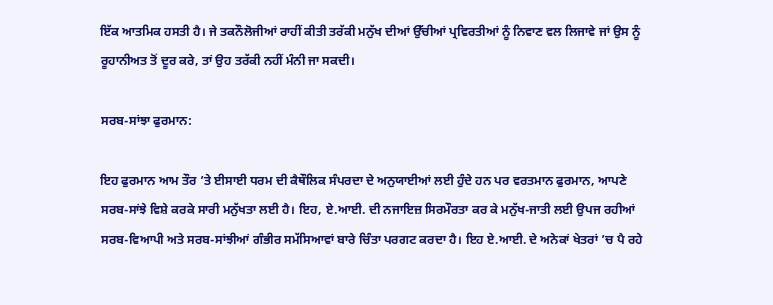ਇੱਕ ਆਤਮਿਕ ਹਸਤੀ ਹੈ। ਜੇ ਤਕਨੌਲੋਜੀਆਂ ਰਾਹੀਂ ਕੀਤੀ ਤਰੱਕੀ ਮਨੁੱਖ ਦੀਆਂ ਉੱਚੀਆਂ ਪ੍ਰਵਿਰਤੀਆਂ ਨੂੰ ਨਿਵਾਣ ਵਲ ਲਿਜਾਵੇ ਜਾਂ ਉਸ ਨੂੰ ਰੂਹਾਨੀਅਤ ਤੋਂ ਦੂਰ ਕਰੇ, ਤਾਂ ਉਹ ਤਰੱਕੀ ਨਹੀਂ ਮੰਨੀ ਜਾ ਸਕਦੀ।

ਸਰਬ-ਸਾਂਝਾ ਫੁਰਮਾਨ:

ਇਹ ਫੁਰਮਾਨ ਆਮ ਤੌਰ ’ਤੇ ਈਸਾਈ ਧਰਮ ਦੀ ਕੈਥੌਲਿਕ ਸੰਪਰਦਾ ਦੇ ਅਨੁਯਾਈਆਂ ਲਈ ਹੁੰਦੇ ਹਨ ਪਰ ਵਰਤਮਾਨ ਫੁਰਮਾਨ, ਆਪਣੇ ਸਰਬ-ਸਾਂਝੇ ਵਿਸ਼ੇ ਕਰਕੇ ਸਾਰੀ ਮਨੁੱਖਤਾ ਲਈ ਹੈ। ਇਹ, ਏ.ਆਈ. ਦੀ ਨਜਾਇਜ਼ ਸਿਰਮੌਰਤਾ ਕਰ ਕੇ ਮਨੁੱਖ-ਜਾਤੀ ਲਈ ਉਪਜ ਰਹੀਆਂ ਸਰਬ-ਵਿਆਪੀ ਅਤੇ ਸਰਬ-ਸਾਂਝੀਆਂ ਗੰਭੀਰ ਸਮੱਸਿਆਵਾਂ ਬਾਰੇ ਚਿੰਤਾ ਪਰਗਟ ਕਰਦਾ ਹੈ। ਇਹ ਏ.ਆਈ. ਦੇ ਅਨੇਕਾਂ ਖੇਤਰਾਂ ’ਚ ਪੈ ਰਹੇ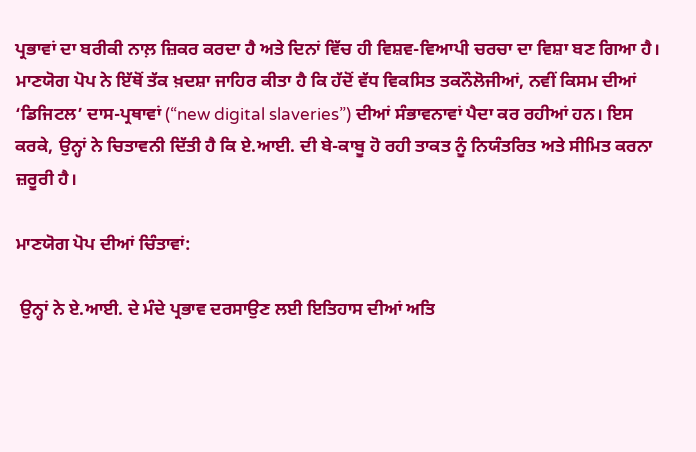ਪ੍ਰਭਾਵਾਂ ਦਾ ਬਰੀਕੀ ਨਾਲ਼ ਜ਼ਿਕਰ ਕਰਦਾ ਹੈ ਅਤੇ ਦਿਨਾਂ ਵਿੱਚ ਹੀ ਵਿਸ਼ਵ-ਵਿਆਪੀ ਚਰਚਾ ਦਾ ਵਿਸ਼ਾ ਬਣ ਗਿਆ ਹੈ। ਮਾਣਯੋਗ ਪੋਪ ਨੇ ਇੱਥੋਂ ਤੱਕ ਖ਼ਦਸ਼ਾ ਜਾਹਿਰ ਕੀਤਾ ਹੈ ਕਿ ਹੱਦੋਂ ਵੱਧ ਵਿਕਸਿਤ ਤਕਨੌਲੋਜੀਆਂ, ਨਵੀਂ ਕਿਸਮ ਦੀਆਂ ‘ਡਿਜਿਟਲ’ ਦਾਸ-ਪ੍ਰਥਾਵਾਂ (“new digital slaveries”) ਦੀਆਂ ਸੰਭਾਵਨਾਵਾਂ ਪੈਦਾ ਕਰ ਰਹੀਆਂ ਹਨ। ਇਸ ਕਰਕੇ, ਉਨ੍ਹਾਂ ਨੇ ਚਿਤਾਵਨੀ ਦਿੱਤੀ ਹੈ ਕਿ ਏ.ਆਈ. ਦੀ ਬੇ-ਕਾਬੂ ਹੋ ਰਹੀ ਤਾਕਤ ਨੂੰ ਨਿਯੰਤਰਿਤ ਅਤੇ ਸੀਮਿਤ ਕਰਨਾ ਜ਼ਰੂਰੀ ਹੈ।

ਮਾਣਯੋਗ ਪੋਪ ਦੀਆਂ ਚਿੰਤਾਵਾਂ:

 ਉਨ੍ਹਾਂ ਨੇ ਏ.ਆਈ. ਦੇ ਮੰਦੇ ਪ੍ਰਭਾਵ ਦਰਸਾਉਣ ਲਈ ਇਤਿਹਾਸ ਦੀਆਂ ਅਤਿ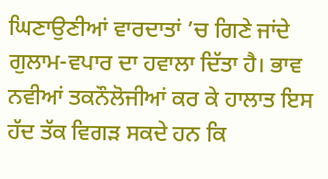ਘਿਣਾਉਣੀਆਂ ਵਾਰਦਾਤਾਂ ’ਚ ਗਿਣੇ ਜਾਂਦੇ ਗੁਲਾਮ-ਵਪਾਰ ਦਾ ਹਵਾਲਾ ਦਿੱਤਾ ਹੈ। ਭਾਵ ਨਵੀਆਂ ਤਕਨੌਲੋਜੀਆਂ ਕਰ ਕੇ ਹਾਲਾਤ ਇਸ ਹੱਦ ਤੱਕ ਵਿਗੜ ਸਕਦੇ ਹਨ ਕਿ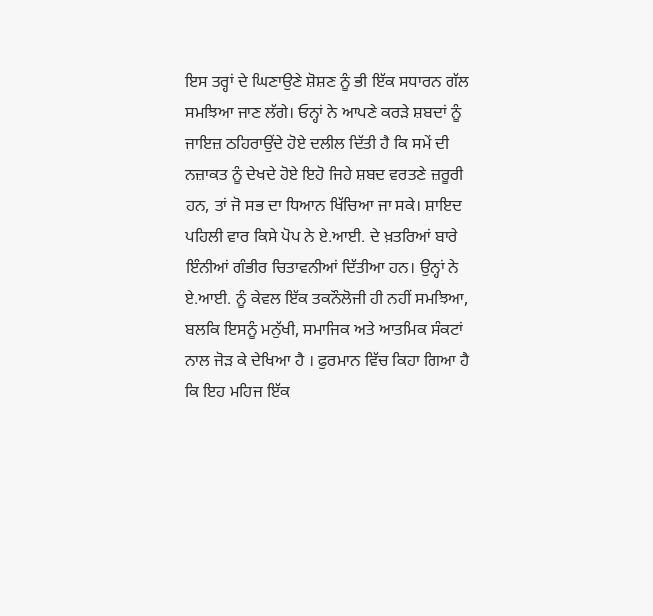ਇਸ ਤਰ੍ਹਾਂ ਦੇ ਘਿਣਾਉਣੇ ਸ਼ੋਸ਼ਣ ਨੂੰ ਭੀ ਇੱਕ ਸਧਾਰਨ ਗੱਲ ਸਮਝਿਆ ਜਾਣ ਲੱਗੇ। ਓਨ੍ਹਾਂ ਨੇ ਆਪਣੇ ਕਰੜੇ ਸ਼ਬਦਾਂ ਨੂੰ ਜਾਇਜ਼ ਠਹਿਰਾਉਂਦੇ ਹੋਏ ਦਲੀਲ ਦਿੱਤੀ ਹੈ ਕਿ ਸਮੇਂ ਦੀ ਨਜ਼ਾਕਤ ਨੂੰ ਦੇਖਦੇ ਹੋਏ ਇਹੋ ਜਿਹੇ ਸ਼ਬਦ ਵਰਤਣੇ ਜ਼ਰੂਰੀ ਹਨ, ਤਾਂ ਜੋ ਸਭ ਦਾ ਧਿਆਨ ਖਿੱਚਿਆ ਜਾ ਸਕੇ। ਸ਼ਾਇਦ ਪਹਿਲੀ ਵਾਰ ਕਿਸੇ ਪੋਪ ਨੇ ਏ.ਆਈ. ਦੇ ਖ਼ਤਰਿਆਂ ਬਾਰੇ ਇੰਨੀਆਂ ਗੰਭੀਰ ਚਿਤਾਵਨੀਆਂ ਦਿੱਤੀਆ ਹਨ। ਉਨ੍ਹਾਂ ਨੇ ਏ.ਆਈ. ਨੂੰ ਕੇਵਲ ਇੱਕ ਤਕਨੌਲੋਜੀ ਹੀ ਨਹੀਂ ਸਮਝਿਆ, ਬਲਕਿ ਇਸਨੂੰ ਮਨੁੱਖੀ, ਸਮਾਜਿਕ ਅਤੇ ਆਤਮਿਕ ਸੰਕਟਾਂ ਨਾਲ ਜੋੜ ਕੇ ਦੇਖਿਆ ਹੈ । ਫੁਰਮਾਨ ਵਿੱਚ ਕਿਹਾ ਗਿਆ ਹੈ ਕਿ ਇਹ ਮਹਿਜ ਇੱਕ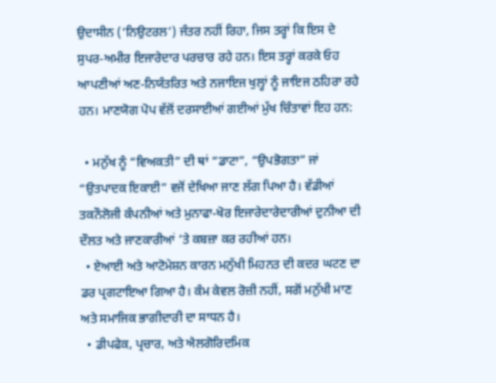ਉਦਾਸੀਨ (‘ਨਿਉਟਰਲ’) ਜੰਤਰ ਨਹੀਂ ਰਿਹਾ, ਜਿਸ ਤਰ੍ਹਾਂ ਕਿ ਇਸ ਦੇ ਸੁਪਰ-ਅਮੀਰ ਇਜਾਰੇਦਾਰ ਪਰਚਾਰ ਰਹੇ ਹਨ। ਇਸ ਤਰ੍ਹਾਂ ਕਰਕੇ ਓਹ ਆਪਣੀਆਂ ਅਣ-ਨਿਯੰਤਰਿਤ ਅਤੇ ਨਜਾਇਜ ਖੁਲ੍ਹਾਂ ਨੂੰ ਜਾਇਜ ਠਹਿਰਾ ਰਹੇ ਹਨ। ਮਾਣਯੋਗ ਪੋਪ ਵੱਲੋਂ ਦਰਸਾਈਆਂ ਗਈਆਂ ਮੁੱਖ ਚਿੰਤਾਵਾਂ ਇਹ ਹਨ:

  • ਮਨੁੱਖ ਨੂੰ “ਵਿਅਕਤੀ” ਦੀ ਥਾਂ “ਡਾਟਾ”, “ਉਪਭੋਗਤਾ” ਜਾਂ “ਉਤਪਾਦਕ ਇਕਾਈ” ਵਜੋਂ ਦੇਖਿਆ ਜਾਣ ਲੱਗ ਪਿਆ ਹੈ। ਵੱਡੀਆਂ ਤਕਨੌਲੋਜੀ ਕੰਪਨੀਆਂ ਅਤੇ ਮੁਨਾਫਾ-ਖੋਰ ਇਜਾਰੇਦਾਰੇਦਾਰੀਆਂ ਦੁਨੀਆ ਦੀ ਦੌਲਤ ਅਤੇ ਜਾਣਕਾਰੀਆਂ ’ਤੇ ਕਬਜ਼ਾ ਕਰ ਰਹੀਆਂ ਹਨ।
  • ਏਆਈ ਅਤੇ ਆਟੋਮੇਸ਼ਨ ਕਾਰਨ ਮਨੁੱਖੀ ਮਿਹਨਤ ਦੀ ਕਦਰ ਘਟਣ ਦਾ ਡਰ ਪ੍ਰਗਟਾਇਆ ਗਿਆ ਹੈ। ਕੰਮ ਕੇਵਲ ਰੋਜ਼ੀ ਨਹੀਂ, ਸਗੋਂ ਮਨੁੱਖੀ ਮਾਣ ਅਤੇ ਸਮਾਜਿਕ ਭਾਗੀਦਾਰੀ ਦਾ ਸਾਧਨ ਹੈ।
  • ਡੀਪਫੇਕ, ਪ੍ਰਚਾਰ, ਅਤੇ ਐਲਗੋਰਿਦਮਿਕ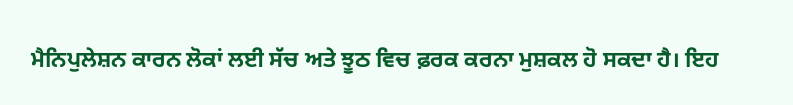ਮੈਨਿਪੁਲੇਸ਼ਨ ਕਾਰਨ ਲੋਕਾਂ ਲਈ ਸੱਚ ਅਤੇ ਝੂਠ ਵਿਚ ਫ਼ਰਕ ਕਰਨਾ ਮੁਸ਼ਕਲ ਹੋ ਸਕਦਾ ਹੈ। ਇਹ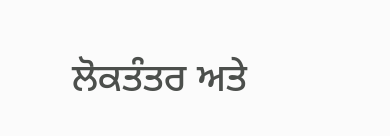ਲੋਕਤੰਤਰ ਅਤੇ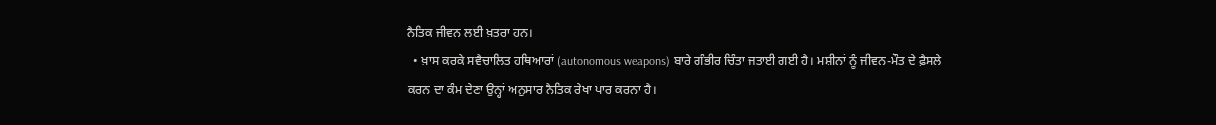ਨੈਤਿਕ ਜੀਵਨ ਲਈ ਖ਼ਤਰਾ ਹਨ।
  • ਖ਼ਾਸ ਕਰਕੇ ਸਵੈਚਾਲਿਤ ਹਥਿਆਰਾਂ (autonomous weapons) ਬਾਰੇ ਗੰਭੀਰ ਚਿੰਤਾ ਜਤਾਈ ਗਈ ਹੈ। ਮਸ਼ੀਨਾਂ ਨੂੰ ਜੀਵਨ-ਮੌਤ ਦੇ ਫ਼ੈਸਲੇ ਕਰਨ ਦਾ ਕੰਮ ਦੇਣਾ ਉਨ੍ਹਾਂ ਅਨੁਸਾਰ ਨੈਤਿਕ ਰੇਖਾ ਪਾਰ ਕਰਨਾ ਹੈ।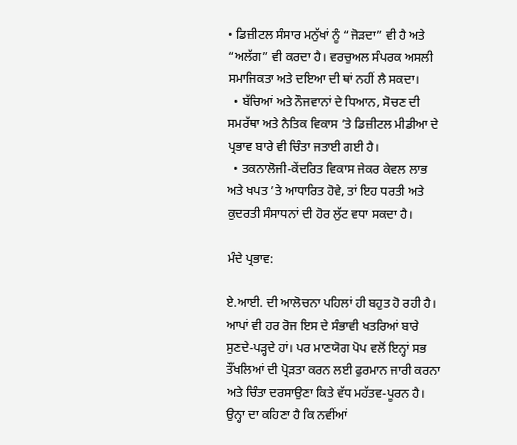• ਡਿਜ਼ੀਟਲ ਸੰਸਾਰ ਮਨੁੱਖਾਂ ਨੂੰ “ਜੋੜਦਾ” ਵੀ ਹੈ ਅਤੇ “ਅਲੱਗ” ਵੀ ਕਰਦਾ ਹੈ। ਵਰਚੁਅਲ ਸੰਪਰਕ ਅਸਲੀ ਸਮਾਜਿਕਤਾ ਅਤੇ ਦਇਆ ਦੀ ਥਾਂ ਨਹੀਂ ਲੈ ਸਕਦਾ।
  • ਬੱਚਿਆਂ ਅਤੇ ਨੌਜਵਾਨਾਂ ਦੇ ਧਿਆਨ, ਸੋਚਣ ਦੀ ਸਮਰੱਥਾ ਅਤੇ ਨੈਤਿਕ ਵਿਕਾਸ ’ਤੇ ਡਿਜ਼ੀਟਲ ਮੀਡੀਆ ਦੇ ਪ੍ਰਭਾਵ ਬਾਰੇ ਵੀ ਚਿੰਤਾ ਜਤਾਈ ਗਈ ਹੈ।
  • ਤਕਨਾਲੋਜੀ-ਕੇਂਦਰਿਤ ਵਿਕਾਸ ਜੇਕਰ ਕੇਵਲ ਲਾਭ ਅਤੇ ਖਪਤ ’ਤੇ ਆਧਾਰਿਤ ਹੋਵੇ, ਤਾਂ ਇਹ ਧਰਤੀ ਅਤੇ ਕੁਦਰਤੀ ਸੰਸਾਧਨਾਂ ਦੀ ਹੋਰ ਲੁੱਟ ਵਧਾ ਸਕਦਾ ਹੈ।

ਮੰਦੇ ਪ੍ਰਭਾਵ:

ਏ.ਆਈ. ਦੀ ਆਲੋਚਨਾ ਪਹਿਲਾਂ ਹੀ ਬਹੁਤ ਹੋ ਰਹੀ ਹੈ। ਆਪਾਂ ਵੀ ਹਰ ਰੋਜ ਇਸ ਦੇ ਸੰਭਾਵੀ ਖਤਰਿਆਂ ਬਾਰੇ ਸੁਣਦੇ-ਪੜ੍ਹਦੇ ਹਾਂ। ਪਰ ਮਾਣਯੋਗ ਪੋਪ ਵਲੋਂ ਇਨ੍ਹਾਂ ਸਭ ਤੌਂਖਲਿਆਂ ਦੀ ਪ੍ਰੋੜਤਾ ਕਰਨ ਲਈ ਫੁਰਮਾਨ ਜਾਰੀ ਕਰਨਾ  ਅਤੇ ਚਿੰਤਾ ਦਰਸਾਉਣਾ ਕਿਤੇ ਵੱਧ ਮਹੱਤਵ-ਪੂਰਨ ਹੈ। ਉਨ੍ਹਾ ਦਾ ਕਹਿਣਾ ਹੈ ਕਿ ਨਵੀਂਆਂ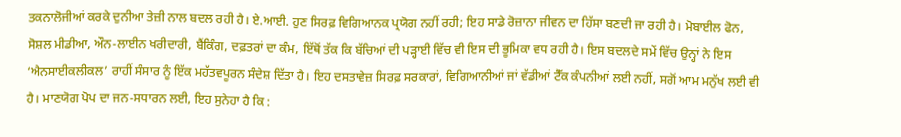ਤਕਨਾਲੋਜੀਆਂ ਕਰਕੇ ਦੁਨੀਆ ਤੇਜ਼ੀ ਨਾਲ ਬਦਲ ਰਹੀ ਹੈ। ਏ.ਆਈ. ਹੁਣ ਸਿਰਫ਼ ਵਿਗਿਆਨਕ ਪ੍ਰਯੋਗ ਨਹੀਂ ਰਹੀ; ਇਹ ਸਾਡੇ ਰੋਜ਼ਾਨਾ ਜੀਵਨ ਦਾ ਹਿੱਸਾ ਬਣਦੀ ਜਾ ਰਹੀ ਹੈ। ਮੋਬਾਈਲ ਫੋਨ, ਸੋਸ਼ਲ ਮੀਡੀਆ, ਔਨ-ਲਾਈਨ ਖਰੀਦਾਰੀ, ਬੈਂਕਿੰਗ, ਦਫ਼ਤਰਾਂ ਦਾ ਕੰਮ, ਇੱਥੋਂ ਤੱਕ ਕਿ ਬੱਚਿਆਂ ਦੀ ਪੜ੍ਹਾਈ ਵਿੱਚ ਵੀ ਇਸ ਦੀ ਭੂਮਿਕਾ ਵਧ ਰਹੀ ਹੈ। ਇਸ ਬਦਲਦੇ ਸਮੇਂ ਵਿੱਚ ਉਨ੍ਹਾਂ ਨੇ ਇਸ ‘ਐਨਸਾਈਕਲੀਕਲ’ ਰਾਹੀਂ ਸੰਸਾਰ ਨੂੰ ਇੱਕ ਮਹੱਤਵਪੂਰਨ ਸੰਦੇਸ਼ ਦਿੱਤਾ ਹੈ। ਇਹ ਦਸਤਾਵੇਜ਼ ਸਿਰਫ਼ ਸਰਕਾਰਾਂ, ਵਿਗਿਆਨੀਆਂ ਜਾਂ ਵੱਡੀਆਂ ਟੈੱਕ ਕੰਪਨੀਆਂ ਲਈ ਨਹੀਂ, ਸਗੋਂ ਆਮ ਮਨੁੱਖ ਲਈ ਵੀ ਹੈ। ਮਾਣਯੋਗ ਪੋਪ ਦਾ ਜਨ-ਸਧਾਰਨ ਲਈ, ਇਹ ਸੁਨੇਹਾ ਹੈ ਕਿ :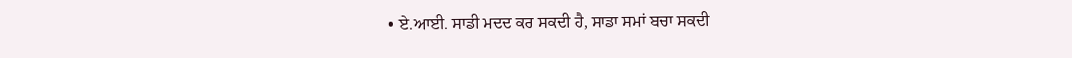• ਏ.ਆਈ. ਸਾਡੀ ਮਦਦ ਕਰ ਸਕਦੀ ਹੈ, ਸਾਡਾ ਸਮਾਂ ਬਚਾ ਸਕਦੀ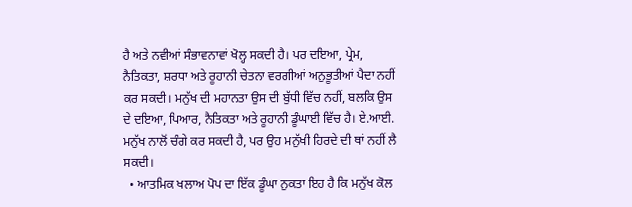ਹੈ ਅਤੇ ਨਵੀਆਂ ਸੰਭਾਵਨਾਵਾਂ ਖੋਲ੍ਹ ਸਕਦੀ ਹੈ। ਪਰ ਦਇਆ, ਪ੍ਰੇਮ, ਨੈਤਿਕਤਾ, ਸ਼ਰਧਾ ਅਤੇ ਰੂਹਾਨੀ ਚੇਤਨਾ ਵਰਗੀਆਂ ਅਨੁਭੂਤੀਆਂ ਪੈਦਾ ਨਹੀਂ ਕਰ ਸਕਦੀ। ਮਨੁੱਖ ਦੀ ਮਹਾਨਤਾ ਉਸ ਦੀ ਬੁੱਧੀ ਵਿੱਚ ਨਹੀਂ, ਬਲਕਿ ਉਸ ਦੇ ਦਇਆ, ਪਿਆਰ, ਨੈਤਿਕਤਾ ਅਤੇ ਰੂਹਾਨੀ ਡੂੰਘਾਈ ਵਿੱਚ ਹੈ। ਏ.ਆਈ. ਮਨੁੱਖ ਨਾਲੋਂ ਚੰਗੇ ਕਰ ਸਕਦੀ ਹੈ, ਪਰ ਉਹ ਮਨੁੱਖੀ ਹਿਰਦੇ ਦੀ ਥਾਂ ਨਹੀਂ ਲੈ ਸਕਦੀ।
  • ਆਤਮਿਕ ਖਲਾਅ ਪੋਪ ਦਾ ਇੱਕ ਡੂੰਘਾ ਨੁਕਤਾ ਇਹ ਹੈ ਕਿ ਮਨੁੱਖ ਕੋਲ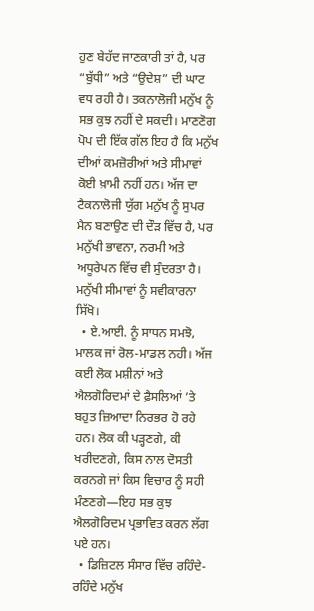ਹੁਣ ਬੇਹੱਦ ਜਾਣਕਾਰੀ ਤਾਂ ਹੈ, ਪਰ “ਬੁੱਧੀ” ਅਤੇ “ਉਦੇਸ਼” ਦੀ ਘਾਟ ਵਧ ਰਹੀ ਹੈ। ਤਕਨਾਲੋਜੀ ਮਨੁੱਖ ਨੂੰ ਸਭ ਕੁਝ ਨਹੀਂ ਦੇ ਸਕਦੀ। ਮਾਣਣੋਗ ਪੋਪ ਦੀ ਇੱਕ ਗੱਲ ਇਹ ਹੈ ਕਿ ਮਨੁੱਖ ਦੀਆਂ ਕਮਜ਼ੋਰੀਆਂ ਅਤੇ ਸੀਮਾਵਾਂ ਕੋਈ ਖ਼ਾਮੀ ਨਹੀਂ ਹਨ। ਅੱਜ ਦਾ ਟੈਕਨਾਲੋਜੀ ਯੁੱਗ ਮਨੁੱਖ ਨੂੰ ਸੁਪਰ ਮੈਨ ਬਣਾਉਣ ਦੀ ਦੌੜ ਵਿੱਚ ਹੈ, ਪਰ ਮਨੁੱਖੀ ਭਾਵਨਾ, ਨਰਮੀ ਅਤੇ ਅਧੂਰੇਪਨ ਵਿੱਚ ਵੀ ਸੁੰਦਰਤਾ ਹੈ। ਮਨੁੱਖੀ ਸੀਮਾਵਾਂ ਨੂੰ ਸਵੀਕਾਰਨਾ ਸਿੱਖੋ।
  • ਏ.ਆਈ. ਨੂੰ ਸਾਧਨ ਸਮਝੋ, ਮਾਲਕ ਜਾਂ ਰੋਲ-ਮਾਡਲ ਨਹੀ। ਅੱਜ ਕਈ ਲੋਕ ਮਸ਼ੀਨਾਂ ਅਤੇ ਐਲਗੋਰਿਦਮਾਂ ਦੇ ਫ਼ੈਸਲਿਆਂ ’ਤੇ ਬਹੁਤ ਜ਼ਿਆਦਾ ਨਿਰਭਰ ਹੋ ਰਹੇ ਹਨ। ਲੋਕ ਕੀ ਪੜ੍ਹਣਗੇ, ਕੀ ਖਰੀਦਣਗੇ, ਕਿਸ ਨਾਲ ਦੋਸਤੀ ਕਰਨਗੇ ਜਾਂ ਕਿਸ ਵਿਚਾਰ ਨੂੰ ਸਹੀ ਮੰਣਣਗੇ—ਇਹ ਸਭ ਕੁਝ ਐਲਗੋਰਿਦਮ ਪ੍ਰਭਾਵਿਤ ਕਰਨ ਲੱਗ ਪਏ ਹਨ।
  • ਡਿਜ਼ਿਟਲ ਸੰਸਾਰ ਵਿੱਚ ਰਹਿੰਦੇ-ਰਹਿੰਦੇ ਮਨੁੱਖ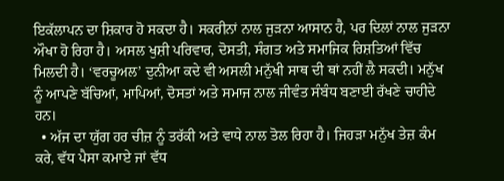ਇਕੱਲਾਪਨ ਦਾ ਸ਼ਿਕਾਰ ਹੋ ਸਕਦਾ ਹੈ। ਸਕਰੀਨਾਂ ਨਾਲ ਜੁੜਨਾ ਆਸਾਨ ਹੈ, ਪਰ ਦਿਲਾਂ ਨਾਲ ਜੁੜਨਾ ਔਖਾ ਹੋ ਰਿਹਾ ਹੈ। ਅਸਲ ਖੁਸ਼ੀ ਪਰਿਵਾਰ, ਦੋਸਤੀ, ਸੰਗਤ ਅਤੇ ਸਮਾਜਿਕ ਰਿਸ਼ਤਿਆਂ ਵਿੱਚ ਮਿਲਦੀ ਹੈ। ‘ਵਰਚੂਅਲ’ ਦੁਨੀਆ ਕਦੇ ਵੀ ਅਸਲੀ ਮਨੁੱਖੀ ਸਾਥ ਦੀ ਥਾਂ ਨਹੀਂ ਲੈ ਸਕਦੀ। ਮਨੁੱਖ ਨੂੰ ਆਪਣੇ ਬੱਚਿਆਂ, ਮਾਪਿਆਂ, ਦੋਸਤਾਂ ਅਤੇ ਸਮਾਜ ਨਾਲ ਜੀਵੰਤ ਸੰਬੰਧ ਬਣਾਈ ਰੱਖਣੇ ਚਾਹੀਦੇ ਹਨ।
  • ਅੱਜ ਦਾ ਯੁੱਗ ਹਰ ਚੀਜ਼ ਨੂੰ ਤਰੱਕੀ ਅਤੇ ਵਾਧੇ ਨਾਲ ਤੋਲ ਰਿਹਾ ਹੈ। ਜਿਹੜਾ ਮਨੁੱਖ ਤੇਜ਼ ਕੰਮ ਕਰੇ, ਵੱਧ ਪੈਸਾ ਕਮਾਏ ਜਾਂ ਵੱਧ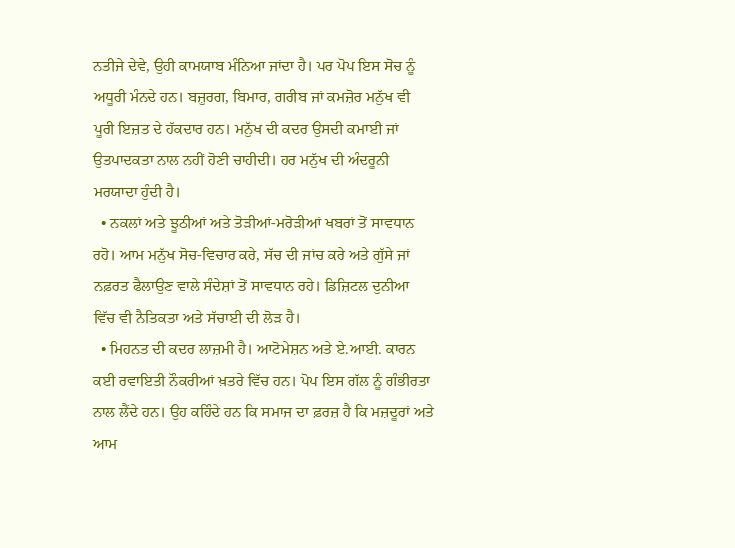ਨਤੀਜੇ ਦੇਵੇ, ਉਹੀ ਕਾਮਯਾਬ ਮੰਨਿਆ ਜਾਂਦਾ ਹੈ। ਪਰ ਪੋਪ ਇਸ ਸੋਚ ਨੂੰ ਅਧੂਰੀ ਮੰਨਦੇ ਹਨ। ਬਜ਼ੁਰਗ, ਬਿਮਾਰ, ਗਰੀਬ ਜਾਂ ਕਮਜ਼ੋਰ ਮਨੁੱਖ ਵੀ ਪੂਰੀ ਇਜ਼ਤ ਦੇ ਹੱਕਦਾਰ ਹਨ। ਮਨੁੱਖ ਦੀ ਕਦਰ ਉਸਦੀ ਕਮਾਈ ਜਾਂ ਉਤਪਾਦਕਤਾ ਨਾਲ ਨਹੀਂ ਹੋਣੀ ਚਾਹੀਦੀ। ਹਰ ਮਨੁੱਖ ਦੀ ਅੰਦਰੂਨੀ ਮਰਯਾਦਾ ਹੁੰਦੀ ਹੈ।
  • ਨਕਲਾਂ ਅਤੇ ਝੂਠੀਆਂ ਅਤੇ ਤੋੜੀਆਂ-ਮਰੋੜੀਆਂ ਖਬਰਾਂ ਤੋਂ ਸਾਵਧਾਨ ਰਹੋ। ਆਮ ਮਨੁੱਖ ਸੋਚ-ਵਿਚਾਰ ਕਰੇ, ਸੱਚ ਦੀ ਜਾਂਚ ਕਰੇ ਅਤੇ ਗੁੱਸੇ ਜਾਂ ਨਫ਼ਰਤ ਫੈਲਾਉਣ ਵਾਲੇ ਸੰਦੇਸ਼ਾਂ ਤੋਂ ਸਾਵਧਾਨ ਰਹੇ। ਡਿਜ਼ਿਟਲ ਦੁਨੀਆ ਵਿੱਚ ਵੀ ਨੈਤਿਕਤਾ ਅਤੇ ਸੱਚਾਈ ਦੀ ਲੋੜ ਹੈ।
  • ਮਿਹਨਤ ਦੀ ਕਦਰ ਲਾਜ਼ਮੀ ਹੈ। ਆਟੋਮੇਸ਼ਨ ਅਤੇ ਏ.ਆਈ. ਕਾਰਨ ਕਈ ਰਵਾਇਤੀ ਨੌਕਰੀਆਂ ਖ਼ਤਰੇ ਵਿੱਚ ਹਨ। ਪੋਪ ਇਸ ਗੱਲ ਨੂੰ ਗੰਭੀਰਤਾ ਨਾਲ ਲੈਂਦੇ ਹਨ। ਉਹ ਕਹਿੰਦੇ ਹਨ ਕਿ ਸਮਾਜ ਦਾ ਫ਼ਰਜ਼ ਹੈ ਕਿ ਮਜ਼ਦੂਰਾਂ ਅਤੇ ਆਮ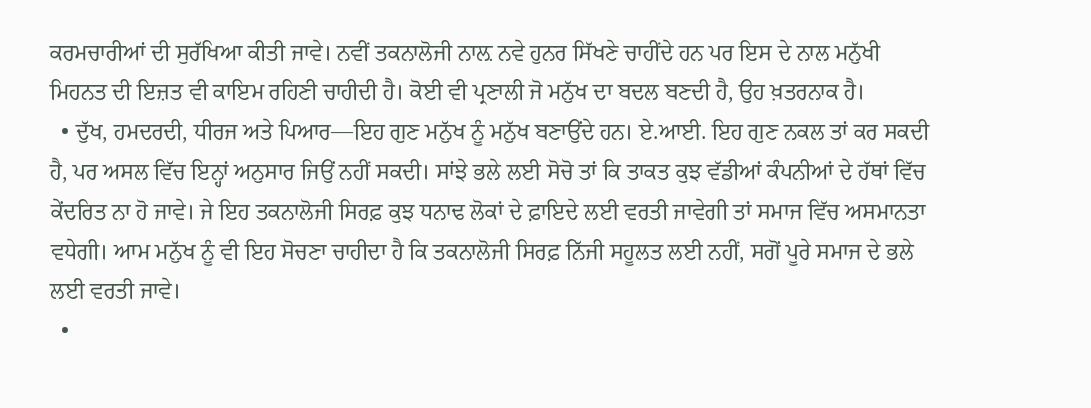ਕਰਮਚਾਰੀਆਂ ਦੀ ਸੁਰੱਖਿਆ ਕੀਤੀ ਜਾਵੇ। ਨਵੀਂ ਤਕਨਾਲੋਜੀ ਨਾਲ਼ ਨਵੇ ਹੁਨਰ ਸਿੱਖਣੇ ਚਾਹੀਂਦੇ ਹਨ ਪਰ ਇਸ ਦੇ ਨਾਲ ਮਨੁੱਖੀ ਮਿਹਨਤ ਦੀ ਇਜ਼ਤ ਵੀ ਕਾਇਮ ਰਹਿਣੀ ਚਾਹੀਦੀ ਹੈ। ਕੋਈ ਵੀ ਪ੍ਰਣਾਲੀ ਜੋ ਮਨੁੱਖ ਦਾ ਬਦਲ ਬਣਦੀ ਹੈ, ਉਹ ਖ਼ਤਰਨਾਕ ਹੈ।
  • ਦੁੱਖ, ਹਮਦਰਦੀ, ਧੀਰਜ ਅਤੇ ਪਿਆਰ—ਇਹ ਗੁਣ ਮਨੁੱਖ ਨੂੰ ਮਨੁੱਖ ਬਣਾਉਂਦੇ ਹਨ। ਏ.ਆਈ. ਇਹ ਗੁਣ ਨਕਲ ਤਾਂ ਕਰ ਸਕਦੀ ਹੈ, ਪਰ ਅਸਲ ਵਿੱਚ ਇਨ੍ਹਾਂ ਅਨੁਸਾਰ ਜਿਉਂ ਨਹੀਂ ਸਕਦੀ। ਸਾਂਝੇ ਭਲੇ ਲਈ ਸੋਚੋ ਤਾਂ ਕਿ ਤਾਕਤ ਕੁਝ ਵੱਡੀਆਂ ਕੰਪਨੀਆਂ ਦੇ ਹੱਥਾਂ ਵਿੱਚ ਕੇਂਦਰਿਤ ਨਾ ਹੋ ਜਾਵੇ। ਜੇ ਇਹ ਤਕਨਾਲੋਜੀ ਸਿਰਫ਼ ਕੁਝ ਧਨਾਢ ਲੋਕਾਂ ਦੇ ਫ਼ਾਇਦੇ ਲਈ ਵਰਤੀ ਜਾਵੇਗੀ ਤਾਂ ਸਮਾਜ ਵਿੱਚ ਅਸਮਾਨਤਾ ਵਧੇਗੀ। ਆਮ ਮਨੁੱਖ ਨੂੰ ਵੀ ਇਹ ਸੋਚਣਾ ਚਾਹੀਦਾ ਹੈ ਕਿ ਤਕਨਾਲੋਜੀ ਸਿਰਫ਼ ਨਿੱਜੀ ਸਹੂਲਤ ਲਈ ਨਹੀਂ, ਸਗੋਂ ਪੂਰੇ ਸਮਾਜ ਦੇ ਭਲੇ ਲਈ ਵਰਤੀ ਜਾਵੇ।
  •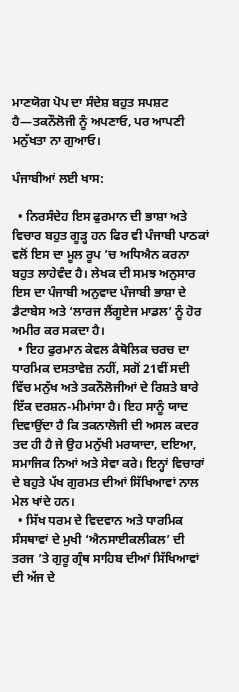ਮਾਣਯੋਗ ਪੋਪ ਦਾ ਸੰਦੇਸ਼ ਬਹੁਤ ਸਪਸ਼ਟ ਹੈ—ਤਕਨੌਲੋਜੀ ਨੂੰ ਅਪਣਾਓ, ਪਰ ਆਪਣੀ ਮਨੁੱਖਤਾ ਨਾ ਗੁਆਓ।

ਪੰਜਾਬੀਆਂ ਲਈ ਖਾਸ:

  • ਨਿਰਸੰਦੇਹ ਇਸ ਫੁਰਮਾਨ ਦੀ ਭਾਸ਼ਾ ਅਤੇ ਵਿਚਾਰ ਬਹੁਤ ਗੂੜ੍ਹ ਹਨ ਫਿਰ ਵੀ ਪੰਜਾਬੀ ਪਾਠਕਾਂ ਵਲੋਂ ਇਸ ਦਾ ਮੂਲ ਰੂਪ ’ਚ ਅਧਿਐਨ ਕਰਨਾ ਬਹੁਤ ਲਾਹੇਵੰਦ ਹੈ। ਲੇਖਕ ਦੀ ਸਮਝ ਅਨੁਸਾਰ ਇਸ ਦਾ ਪੰਜਾਬੀ ਅਨੁਵਾਦ ਪੰਜਾਬੀ ਭਾਸ਼ਾ ਦੇ ਡੈਟਾਬੇਸ ਅਤੇ ‘ਲਾਰਜ ਲੈਂਗੂਏਜ ਮਾਡਲ’ ਨੂੰ ਹੋਰ ਅਮੀਰ ਕਰ ਸਕਦਾ ਹੈ।
  • ਇਹ ਫੁਰਮਾਨ ਕੇਵਲ ਕੈਥੋਲਿਕ ਚਰਚ ਦਾ ਧਾਰਮਿਕ ਦਸਤਾਵੇਜ਼ ਨਹੀਂ, ਸਗੋਂ 21ਵੀਂ ਸਦੀ ਵਿੱਚ ਮਨੁੱਖ ਅਤੇ ਤਕਨੌਲੋਜੀਆਂ ਦੇ ਰਿਸ਼ਤੇ ਬਾਰੇ ਇੱਕ ਦਰਸ਼ਨ-ਮੀਮਾਂਸਾ ਹੈ। ਇਹ ਸਾਨੂੰ ਯਾਦ ਦਿਵਾਉਂਦਾ ਹੈ ਕਿ ਤਕਨਾਲੋਜੀ ਦੀ ਅਸਲ ਕਦਰ ਤਦ ਹੀ ਹੈ ਜੇ ਉਹ ਮਨੁੱਖੀ ਮਰਯਾਦਾ, ਦਇਆ, ਸਮਾਜਿਕ ਨਿਆਂ ਅਤੇ ਸੇਵਾ ਕਰੇ। ਇਨ੍ਹਾਂ ਵਿਚਾਰਾਂ ਦੇ ਬਹੁਤੇ ਪੱਖ ਗੁਰਮਤ ਦੀਆਂ ਸਿੱਖਿਆਵਾਂ ਨਾਲ ਮੇਲ ਖਾਂਦੇ ਹਨ।
  • ਸਿੱਖ ਧਰਮ ਦੇ ਵਿਦਵਾਨ ਅਤੇ ਧਾਰਮਿਕ ਸੰਸਥਾਵਾਂ ਦੇ ਮੁਖੀ ‘ਐਨਸਾਈਕਲੀਕਲ’ ਦੀ ਤਰਜ ’ਤੇ ਗੁਰੂ ਗ੍ਰੰਥ ਸਾਹਿਬ ਦੀਆਂ ਸਿੱਖਿਆਵਾਂ ਦੀ ਅੱਜ ਦੇ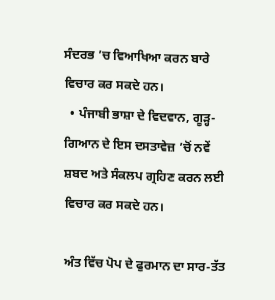ਸੰਦਰਭ ’ਚ ਵਿਆਖਿਆ ਕਰਨ ਬਾਰੇ ਵਿਚਾਰ ਕਰ ਸਕਦੇ ਹਨ।
  • ਪੰਜਾਬੀ ਭਾਸ਼ਾ ਦੇ ਵਿਦਵਾਨ, ਗੂੜ੍ਹ-ਗਿਆਨ ਦੇ ਇਸ ਦਸਤਾਵੇਜ਼ ’ਚੋਂ ਨਵੇਂ ਸ਼ਬਦ ਅਤੇ ਸੰਕਲਪ ਗ੍ਰਹਿਣ ਕਰਨ ਲਈ ਵਿਚਾਰ ਕਰ ਸਕਦੇ ਹਨ।

ਅੰਤ ਵਿੱਚ ਪੋਪ ਦੇ ਫੁਰਮਾਨ ਦਾ ਸਾਰ-ਤੱਤ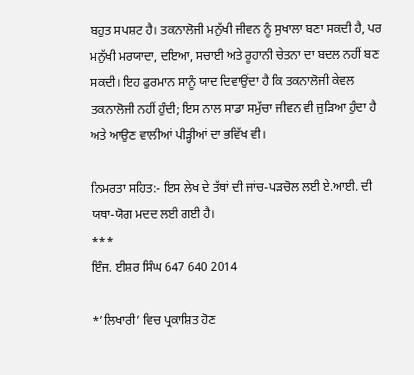ਬਹੁਤ ਸਪਸ਼ਟ ਹੈ। ਤਕਨਾਲੋਜੀ ਮਨੁੱਖੀ ਜੀਵਨ ਨੂੰ ਸੁਖਾਲਾ ਬਣਾ ਸਕਦੀ ਹੈ, ਪਰ ਮਨੁੱਖੀ ਮਰਯਾਦਾ, ਦਇਆ, ਸਚਾਈ ਅਤੇ ਰੂਹਾਨੀ ਚੇਤਨਾ ਦਾ ਬਦਲ ਨਹੀਂ ਬਣ ਸਕਦੀ। ਇਹ ਫੁਰਮਾਨ ਸਾਨੂੰ ਯਾਦ ਦਿਵਾਉਂਦਾ ਹੈ ਕਿ ਤਕਨਾਲੋਜੀ ਕੇਵਲ ਤਕਨਾਲੋਜੀ ਨਹੀਂ ਹੁੰਦੀ; ਇਸ ਨਾਲ ਸਾਡਾ ਸਮੁੱਚਾ ਜੀਵਨ ਵੀ ਜੁੜਿਆ ਹੁੰਦਾ ਹੈ ਅਤੇ ਆਉਣ ਵਾਲੀਆਂ ਪੀੜ੍ਹੀਆਂ ਦਾ ਭਵਿੱਖ ਵੀ।

ਨਿਮਰਤਾ ਸਹਿਤ:- ਇਸ ਲੇਖ ਦੇ ਤੱਥਾਂ ਦੀ ਜਾਂਚ-ਪੜਚੋਲ ਲਈ ਏ.ਆਈ. ਦੀ ਯਥਾ-ਯੋਗ ਮਦਦ ਲਈ ਗਈ ਹੈ।
***
ਇੰਜ. ਈਸ਼ਰ ਸਿੰਘ 647 640 2014

*’ਲਿਖਾਰੀ’ ਵਿਚ ਪ੍ਰਕਾਸ਼ਿਤ ਹੋਣ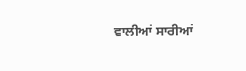ਵਾਲੀਆਂ ਸਾਰੀਆਂ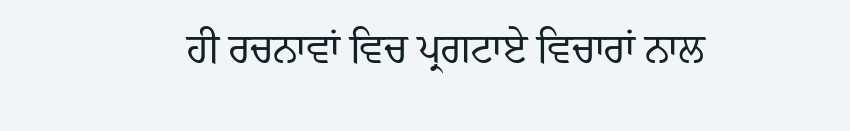ਹੀ ਰਚਨਾਵਾਂ ਵਿਚ ਪ੍ਰਗਟਾਏ ਵਿਚਾਰਾਂ ਨਾਲ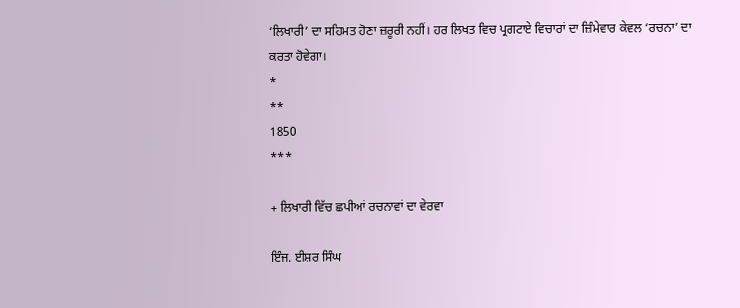‘ਲਿਖਾਰੀ’ ਦਾ ਸਹਿਮਤ ਹੋਣਾ ਜ਼ਰੂਰੀ ਨਹੀਂ। ਹਰ ਲਿਖਤ ਵਿਚ ਪ੍ਰਗਟਾਏ ਵਿਚਾਰਾਂ ਦਾ ਜ਼ਿੰਮੇਵਾਰ ਕੇਵਲ ‘ਰਚਨਾ’ ਦਾ ਕਰਤਾ ਹੋਵੇਗਾ।
*
**
1850
***

+ ਲਿਖਾਰੀ ਵਿੱਚ ਛਪੀਆਂ ਰਚਨਾਵਾਂ ਦਾ ਵੇਰਵਾ

ਇੰਜ. ਈਸ਼ਰ ਸਿੰਘ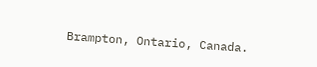Brampton, Ontario, Canada.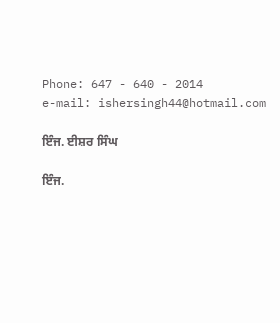Phone: 647 - 640 - 2014
e-mail: ishersingh44@hotmail.com

ਇੰਜ. ਈਸ਼ਰ ਸਿੰਘ

ਇੰਜ.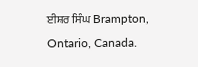ਈਸ਼ਰ ਸਿੰਘ Brampton, Ontario, Canada.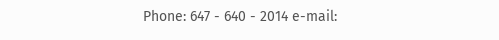Phone: 647 - 640 - 2014 e-mail: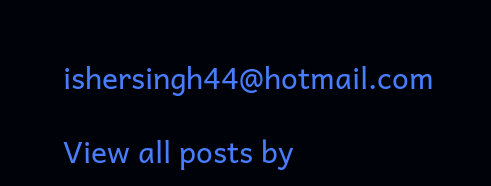ishersingh44@hotmail.com

View all posts by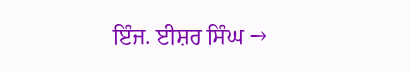ਇੰਜ. ਈਸ਼ਰ ਸਿੰਘ →